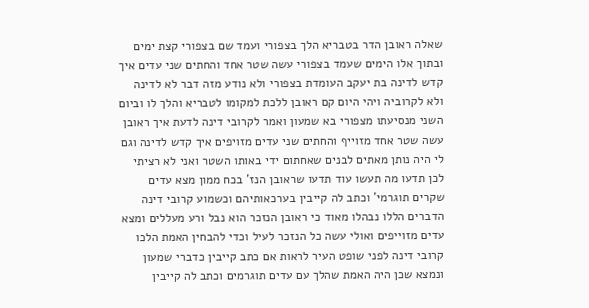שאלה ראובן הדר בטבריא הלך בצפורי ועמד שם בצפורי קצת ימים ובתוך אלו הימים שעמד בצפורי עשה שטר אחד והחתים שני עדים איך קדש לדינה בת יעקב העומדת בצפורי ולא נודע מזה דבר לא לדינה ולא לקרוביה ויהי היום קם ראובן ללכת למקומו לטבריא והלך לו וביום השני מנסיעתו מצפורי בא שמעון ואמר לקרובי דינה לדעת איך ראובן עשה שטר אחד מזוייף והחתים שני עדים מזויפים איך קדש לדינה וגם לי היה נותן מאתים לבנים שאחתום ידי באותו השטר ואני לא רציתי לכן תדעו מה תעשו עוד תדעו שראובן הנז' בכח ממון מצא עדים שקרים תוגרמי' וכתב לה קייבין בערכאותיהם וכשמוע קרובי דינה הדברים הללו נבהלו מאוד כי ראובן הנזכר הוא נבל ורע מעללים ומצא עדים מזוייפים ואולי עשה כל הנזכר לעיל וכדי להבחין האמת הלכו קרובי דינה לפני שופט העיר לראות אם כתב קייבין כדברי שמעון ונמצא שכן היה האמת שהלך עם עדים תוגרמים וכתב לה קייבין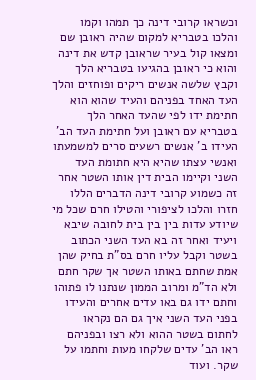וכשראו קרובי דינה כך תמהו וקמו והלכו בטבריא למקום שהיה ראובן שם ומצאו קול בעיר שראובן קדש את דינה והוא כי ראובן בהגיעו בטבריא הלך וקבץ שלשה אנשים ריקים ופוחזים והלך העד האחד בפניהם והעיד שהוא הוא חתימת ידו לפי שהעד האחר הלך בטבריא עם ראובן ועל חתימת העד הב' העידו ב' אנשים רשעים סרים למשמעתו ואנשי עצתו שהיא היא חתומת העד השני וקיימו הבית דין אותו השטר אחר זה כשמוע קרובי דינה הדברים הללו חזרו והלכו לציפורי והטילו חרם שכל מי שיודע עדות בין בין בית לחובה שיבא ויעיד ואחר זה בא העד השני הכתוב בשטר וקבל עליו חרם בס"ת בחיק שהן אמת שחתם באותו השטר אך שקר חתם ולא הד"מ ומרוב הממון שנתנו לו פתוהו וחתם ידו גם באו עדים אחרים והעידו בפני העד השני איך גם הם נקראו לחתום בשטר ההוא ולא רצו ובפניהם ראו הב' עדים שלקחו מעות וחתמו על שקר. ועוד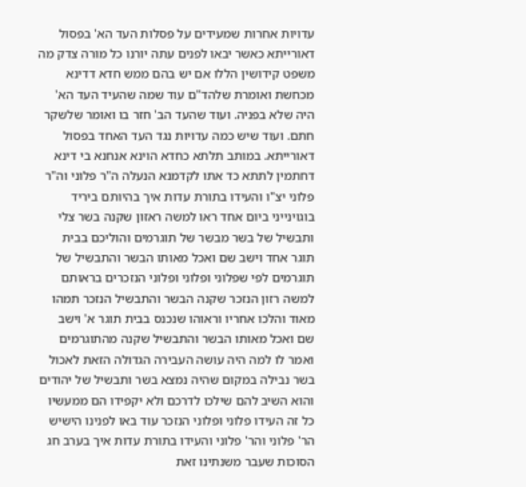עדויות אחרות שמעידים על פסלות העד הא' בפסול דאורייתא כאשר יבאו לפנים עתה יורנו כל מורה צדק מה משפט קידושין הללו אם יש בהם ממש חדא דדינא מכחשת ואומרת שלהד"ם עוד שמה שהעיד העד הא' היה שלא בפניה. ועוד שהעד הב' חזר בו ואומר שלשקר חתם. ועוד שיש כמה עדויות נגד העד האחד בפסול דאורייתא. במותב תלתא כחדא הוינא אנחנא בי דינא דחתמין לתתא כד אתו לקדמנא הנעלה ה"ר פלוני וה"ר פלוני יצ"ו והעידו בתורת עדות איך בהיותם ביריד בוגוינייני ביום אחד ראו למשה ראזון שקנה בשר צלי ותבשיל של בשר מבשר של תוגרמים והוליכם בבית תוגר אחד וישב שם ואכל מאותו הבשר והתבשיל של תוגרמים לפי שפלוני ופלוני ופלוני הנזכרים בראותם למשה רזון הנזכר שקנה הבשר והתבשיל הנזכר תמהו מאוד והלכו אחריו וראוהו שנכנס בבית תוגר א' וישב שם ואכל מאותו הבשר והתבשיל שקנה מהתוגרמים ואמר לו למה היה עושה העבירה הגדולה הזאת לאכול בשר נבילה במקום שהיה נמצא בשר ותבשיל של יהודים והוא השיב להם שילכו לדרכם ולא יקפידו הם ממעשיו כל זה העידו פלוני ופלוני הנזכר עוד באו לפנינו הישיש הר' פלוני והר' פלוני והעידו בתורת עדות איך בערב חג הסוכות שעבר משנתינו זאת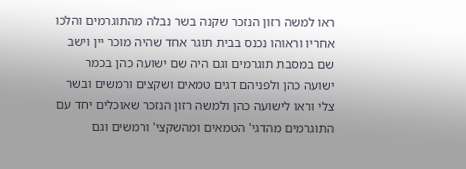ראו למשה רזון הנזכר שקנה בשר נבלה מהתוגרמים והלכו אחריו וראוהו נכנס בבית תוגר אחד שהיה מוכר יין וישב שם במסבת תוגרמים וגם היה שם ישועה כהן בכמר ישועה כהן ולפניהם דגים טמאים ושקצים ורמשים ובשר צלי וראו לישועה כהן ולמשה רזון הנזכר שאוכלים יחד עם התוגרמים מהדגי' הטמאים ומהשקצי' ורמשים וגם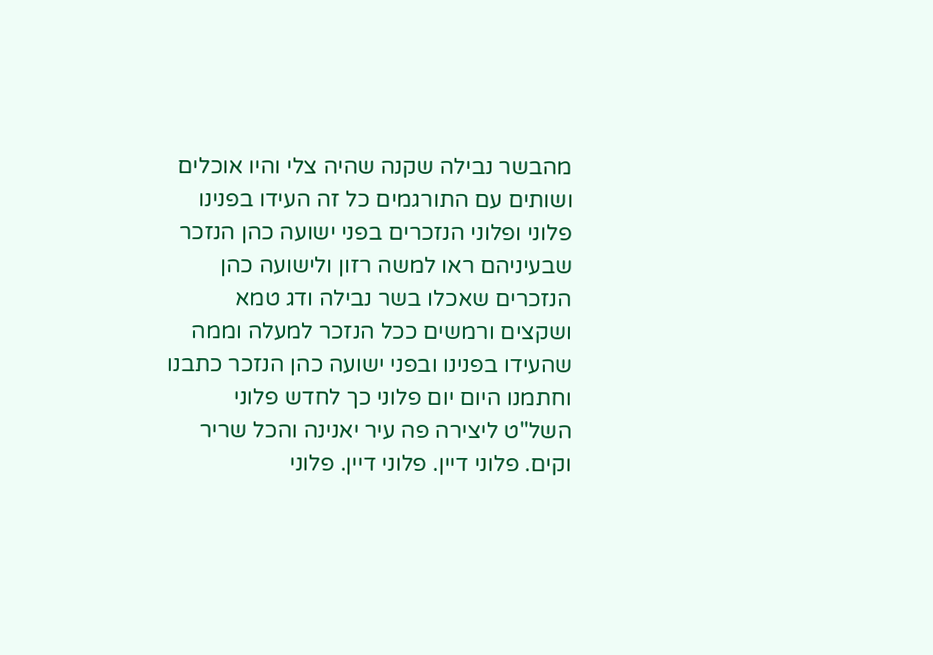מהבשר נבילה שקנה שהיה צלי והיו אוכלים ושותים עם התורגמים כל זה העידו בפנינו פלוני ופלוני הנזכרים בפני ישועה כהן הנזכר שבעיניהם ראו למשה רזון ולישועה כהן הנזכרים שאכלו בשר נבילה ודג טמא ושקצים ורמשים ככל הנזכר למעלה וממה שהעידו בפנינו ובפני ישועה כהן הנזכר כתבנו וחתמנו היום יום פלוני כך לחדש פלוני השל"ט ליצירה פה עיר יאנינה והכל שריר וקים. פלוני דיין. פלוני דיין. פלוני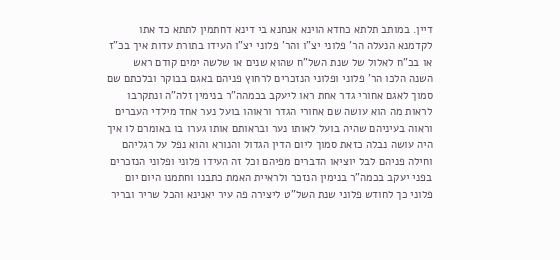דיין. במותב תלתא כחדא הוינא אנחנא בי דינא דחתמין לתתא כד אתו לקדמנא הנעלה הר' פלוני יצ"ו והר' פלוני יצ"ו העידו בתורת עדות איך בכ"ז או בכ"ח לאלול של שנת השל"ח שהוא שנים או שלשה ימים קודם ראש השנה הלכו הר' פלוני ופלוני הנזכרים לרחוץ פניהם באגם בבוקר ובלכתם שם סמוך לאגם אחורי גדר אחת ראו ליעקב בכמהה"ר בנימין זלה"ה ונתקרבו לראות מה הוא עושה שם אחורי הגדר וראוהו בועל נער אחד מילדי העברים וראוה בעיניהם שהיה בועל לאותו נער ובראותם אותו גערו בו באומרם לו איך היה עושה נבלה כזאת סמוך ליום הדין הגדול והנורא והוא נפל על רגליהם וחילה פניהם לבל יוציאו הדברים מפיהם וכל זה העידו פלוני ופלוני הנזכרים בפני יעקב בכמה"ר בנימין הנזכר ולראיית האמת כתבנו וחתמנו היום יום פלוני כך לחודש פלוני שנת השל"ט ליצירה פה עיר יאנינא והכל שריר ובריר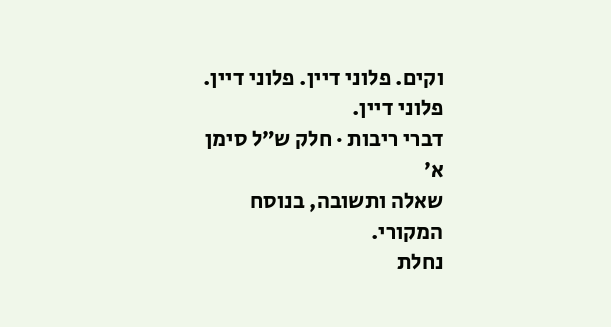וקים. פלוני דיין. פלוני דיין. פלוני דיין.
דברי ריבות · חלק ש״ל סימן א׳
שאלה ותשובה, בנוסח המקורי.
נחלת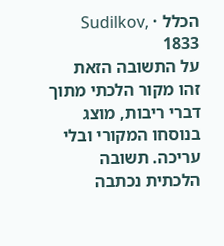הכלל · Sudilkov, 1833
על התשובה הזאת
זהו מקור הלכתי מתוך דברי ריבות, מוצג בנוסחו המקורי ובלי עריכה. תשובה הלכתית נכתבה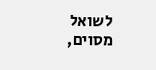לשואל מסוים,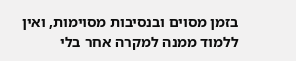בזמן מסוים ובנסיבות מסוימות, ואין ללמוד ממנה למקרה אחר בלי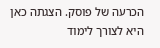הכרעה של פוסק. הצגתה כאן היא לצורך לימוד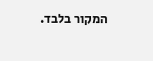המקור בלבד.